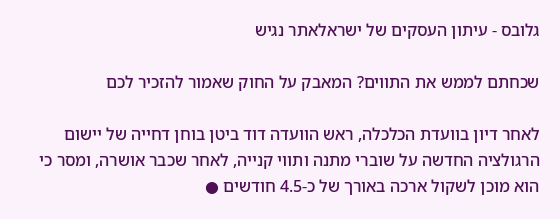גלובס - עיתון העסקים של ישראלאתר נגיש

שכחתם לממש את התווים? המאבק על החוק שאמור להזכיר לכם

לאחר דיון בוועדת הכלכלה, ראש הוועדה דוד ביטן בוחן דחייה של יישום הרגולציה החדשה על שוברי מתנה ותווי קנייה, לאחר שכבר אושרה, ומסר כי הוא מוכן לשקול ארכה באורך של כ-4.5 חודשים ●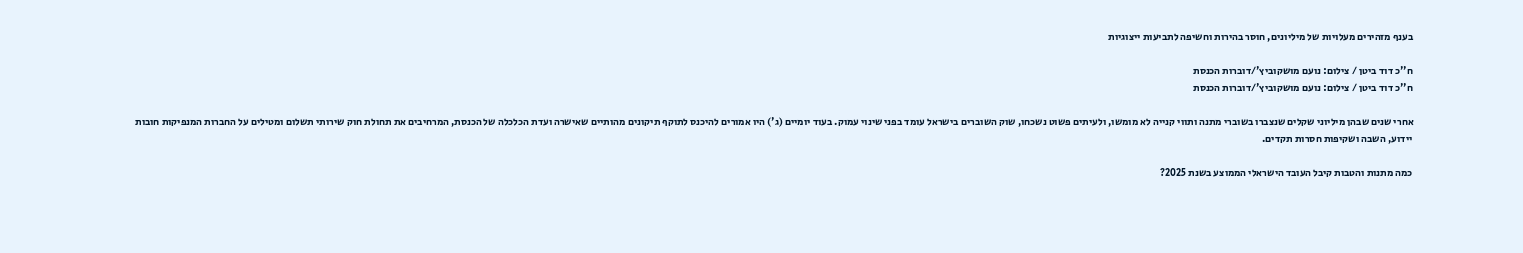בענף מזהירים מעלויות של מיליונים, חוסר בהירות וחשיפה לתביעות ייצוגיות

ח''כ דוד ביטן / צילום: נועם מושקוביץ'/דוברות הכנסת
ח''כ דוד ביטן / צילום: נועם מושקוביץ'/דוברות הכנסת

אחרי שנים שבהן מיליוני שקלים שנצברו בשוברי מתנה ותווי קנייה לא מומשו, ולעיתים פשוט נשכחו, שוק השוברים בישראל עומד בפני שינוי עמוק. בעוד יומיים (ג') היו אמורים להיכנס לתוקף תיקונים מהותיים שאישרה ועדת הכלכלה של הכנסת, המרחיבים את תחולת חוק שירותי תשלום ומטילים על החברות המנפיקות חובות יידוע, השבה ושקיפות חסרות תקדים.

כמה מתנות והטבות קיבל העובד הישראלי הממוצע בשנת 2025?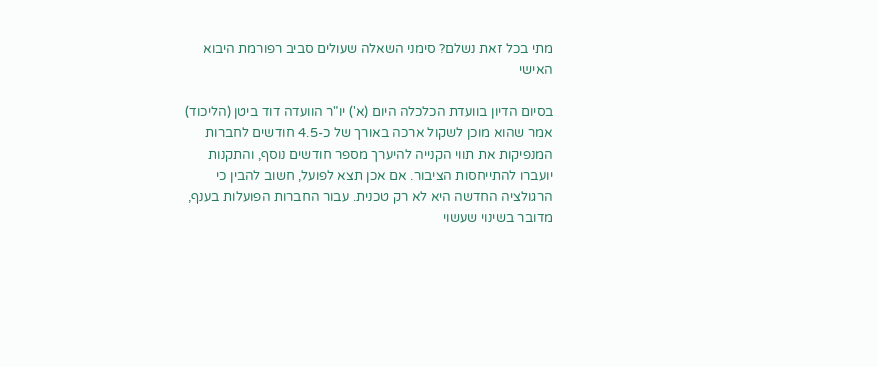מתי בכל זאת נשלם? סימני השאלה שעולים סביב רפורמת היבוא האישי

בסיום הדיון בוועדת הכלכלה היום (א') יו"ר הוועדה דוד ביטן (הליכוד) אמר שהוא מוכן לשקול ארכה באורך של כ-4.5 חודשים לחברות המנפיקות את תווי הקנייה להיערך מספר חודשים נוסף, והתקנות יועברו להתייחסות הציבור. אם אכן תצא לפועל, חשוב להבין כי הרגולציה החדשה היא לא רק טכנית. עבור החברות הפועלות בענף, מדובר בשינוי שעשוי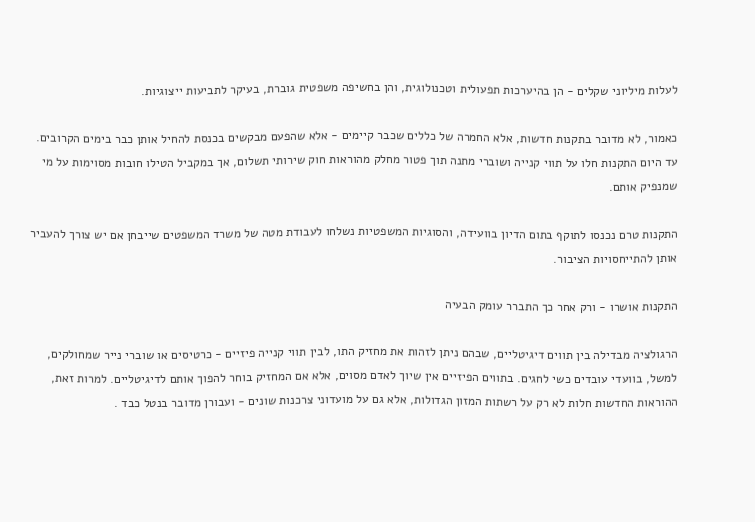לעלות מיליוני שקלים - הן בהיערכות תפעולית וטכנולוגית, והן בחשיפה משפטית גוברת, בעיקר לתביעות ייצוגיות.

כאמור, לא מדובר בתקנות חדשות, אלא החמרה של כללים שכבר קיימים - אלא שהפעם מבקשים בכנסת להחיל אותן כבר בימים הקרובים. עד היום התקנות חלו על תווי קנייה ושוברי מתנה תוך פטור מחלק מהוראות חוק שירותי תשלום, אך במקביל הטילו חובות מסוימות על מי שמנפיק אותם.

התקנות טרם נכנסו לתוקף בתום הדיון בוועידה, והסוגיות המשפטיות נשלחו לעבודת מטה של משרד המשפטים שייבחן אם יש צורך להעביר אותן להתייחסויות הציבור.

התקנות אושרו - ורק אחר כך התברר עומק הבעיה

הרגולציה מבדילה בין תווים דיגיטליים, שבהם ניתן לזהות את מחזיק התו, לבין תווי קנייה פיזיים - כרטיסים או שוברי נייר שמחולקים, למשל, בוועדי עובדים כשי לחגים. בתווים הפיזיים אין שיוך לאדם מסוים, אלא אם המחזיק בוחר להפוך אותם לדיגיטליים. למרות זאת, ההוראות החדשות חלות לא רק על רשתות המזון הגדולות, אלא גם על מועדוני צרכנות שונים - ועבורן מדובר בנטל כבד .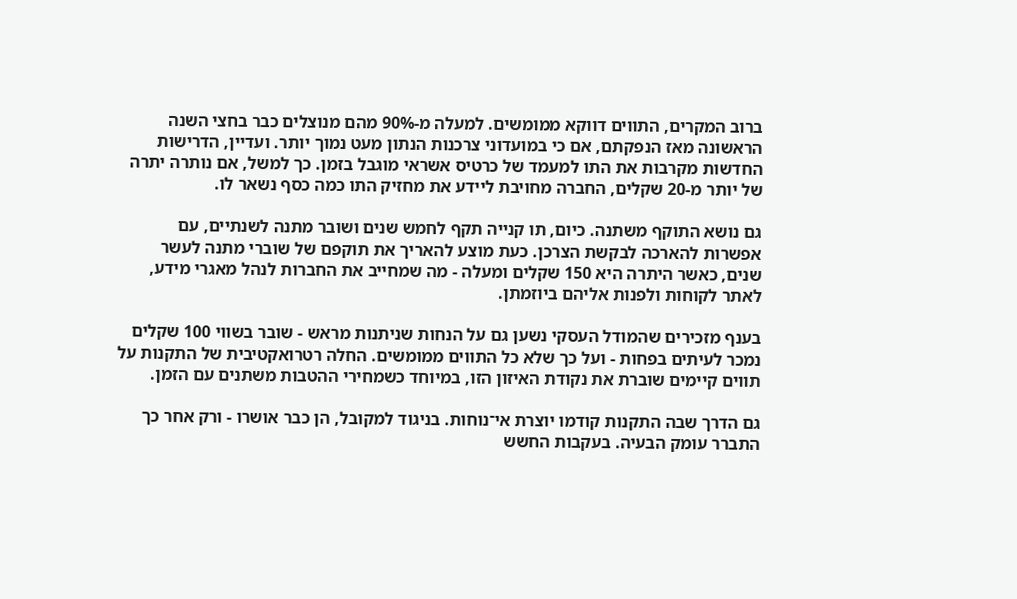ברוב המקרים, התווים דווקא ממומשים. למעלה מ-90% מהם מנוצלים כבר בחצי השנה הראשונה מאז הנפקתם, אם כי במועדוני צרכנות הנתון מעט נמוך יותר. ועדיין, הדרישות החדשות מקרבות את התו למעמד של כרטיס אשראי מוגבל בזמן. כך למשל, אם נותרה יתרה של יותר מ-20 שקלים, החברה מחויבת ליידע את מחזיק התו כמה כסף נשאר לו.

גם נושא התוקף משתנה. כיום, תו קנייה תקף לחמש שנים ושובר מתנה לשנתיים, עם אפשרות להארכה לבקשת הצרכן. כעת מוצע להאריך את תוקפם של שוברי מתנה לעשר שנים, כאשר היתרה היא 150 שקלים ומעלה - מה שמחייב את החברות לנהל מאגרי מידע, לאתר לקוחות ולפנות אליהם ביוזמתן.

בענף מזכירים שהמודל העסקי נשען גם על הנחות שניתנות מראש - שובר בשווי 100 שקלים נמכר לעיתים בפחות - ועל כך שלא כל התווים ממומשים. החלה רטרואקטיבית של התקנות על תווים קיימים שוברת את נקודת האיזון הזו, במיוחד כשמחירי ההטבות משתנים עם הזמן.

גם הדרך שבה התקנות קודמו יוצרת אי־נוחות. בניגוד למקובל, הן כבר אושרו - ורק אחר כך התברר עומק הבעיה. בעקבות החשש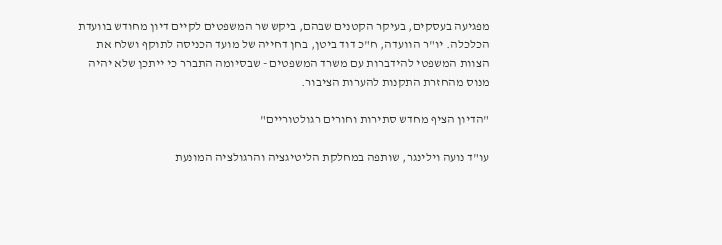מפגיעה בעסקים, בעיקר הקטנים שבהם, ביקש שר המשפטים לקיים דיון מחודש בוועדת הכלכלה. יו"ר הוועדה, ח"כ דוד ביטן, בחן דחייה של מועד הכניסה לתוקף ושלח את הצוות המשפטי להידברות עם משרד המשפטים - שבסיומה התברר כי ייתכן שלא יהיה מנוס מהחזרת התקנות להערות הציבור.

"הדיון הציף מחדש סתירות וחורים רגולטוריים"

עו"ד נועה וילינגר, שותפה במחלקת הליטיגציה והרגולציה המונעת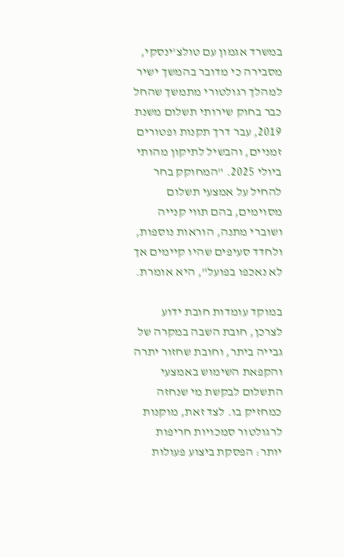במשרד אגמון עם טולצ'ינסקי, מסבירה כי מדובר בהמשך ישיר למהלך רגולטורי מתמשך שהחל כבר בחוק שירותי תשלום משנת 2019, עבר דרך תקנות ופטורים זמניים, והבשיל לתיקון מהותי ביולי 2025. "המחוקק בחר להחיל על אמצעי תשלום מסוימים, בהם תווי קנייה ושוברי מתנה, הוראות נוספות, ולחדד סעיפים שהיו קיימים אך לא נאכפו בפועל", היא אומרת.

במוקד עומדות חובת ידוע לצרכן, חובת השבה במקרה של גבייה ביתר, וחובת שחזור יתרה והקפאת השימוש באמצעי התשלום לבקשת מי שנחזה כמחזיק בו. לצד זאת, מוקנות לרגולטור סמכויות חריפות יותר: הפסקת ביצוע פעולות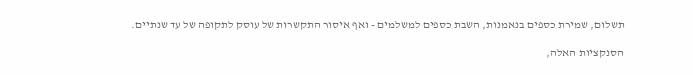תשלום, שמירת כספים בנאמנות, השבת כספים למשלמים - ואף איסור התקשרות של עוסק לתקופה של עד שנתיים.

הסנקציות האלה,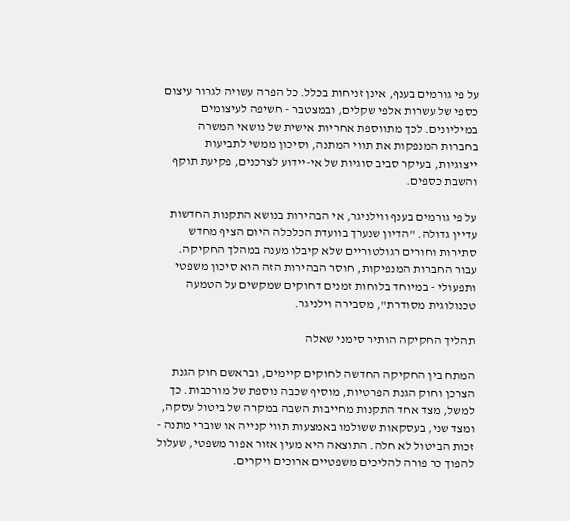על פי גורמים בענף, אינן זניחות בכלל. כל הפרה עשויה לגרור עיצום כספי של עשרות אלפי שקלים, ובמצטבר - חשיפה לעיצומים במיליונים. לכך מתווספת אחריות אישית של נושאי המשרה בחברות המנפקות את תווי המתנה, וסיכון ממשי לתביעות ייצוגיות, בעיקר סביב סוגיות של אי-יידוע לצרכנים, פקיעת תוקף והשבת כספים.

על פי גורמים בענף ווילניגר, אי הבהירות בנושא התקנות החדשות עדיין גדולה. "הדיון שנערך בוועדת הכלכלה היום הציף מחדש סתירות וחורים רגולטוריים שלא קיבלו מענה במהלך החקיקה. עבור החברות המנפיקות, חוסר הבהירות הזה הוא סיכון משפטי ותפעולי - במיוחד בלוחות זמנים דחוקים שמקשים על הטמעה טכנולוגית מסודרת", מסבירה וילניגר.

תהליך החקיקה הותיר סימני שאלה

המתח בין החקיקה החדשה לחוקים קיימים, ובראשם חוק הגנת הצרכן וחוק הגנת הפרטיות, מוסיף שכבה נוספת של מורכבות. כך למשל, מצד אחד התקנות מחייבות השבה במקרה של ביטול עסקה, ומצד שני, בעסקאות ששולמו באמצעות תווי קנייה או שוברי מתנה - זכות הביטול לא חלה. התוצאה היא מעין אזור אפור משפטי, שעלול להפוך כר פורה להליכים משפטיים ארוכים ויקרים.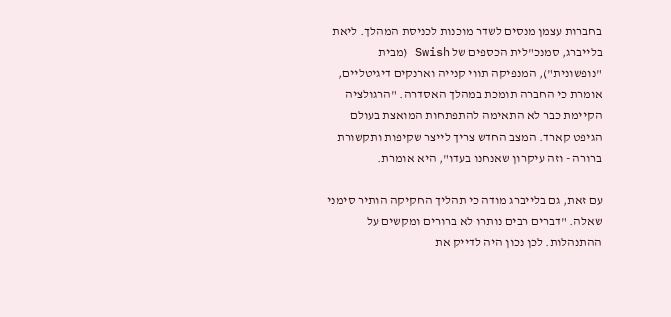בחברות עצמן מנסים לשדר מוכנות לכניסת המהלך. ליאת בלייברג, סמנכ"לית הכספים של Swish (מבית "נופשונית"), המנפיקה תווי קנייה וארנקים דיגיטליים, אומרת כי החברה תומכת במהלך האסדרה. "הרגולציה הקיימת כבר לא התאימה להתפתחות המואצת בעולם הגיפט קארד. המצב החדש צריך לייצר שקיפות ותקשורת ברורה - וזה עיקרון שאנחנו בעדו", היא אומרת.

עם זאת, גם בלייברג מודה כי תהליך החקיקה הותיר סימני שאלה. "דברים רבים נותרו לא ברורים ומקשים על ההתנהלות. לכן נכון היה לדייק את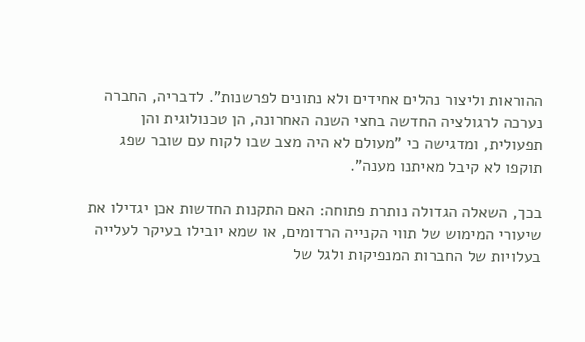ההוראות וליצור נהלים אחידים ולא נתונים לפרשנות". לדבריה, החברה נערכה לרגולציה החדשה בחצי השנה האחרונה, הן טכנולוגית והן תפעולית, ומדגישה כי "מעולם לא היה מצב שבו לקוח עם שובר שפג תוקפו לא קיבל מאיתנו מענה".

בכך, השאלה הגדולה נותרת פתוחה: האם התקנות החדשות אכן יגדילו את שיעורי המימוש של תווי הקנייה הרדומים, או שמא יובילו בעיקר לעלייה בעלויות של החברות המנפיקות ולגל של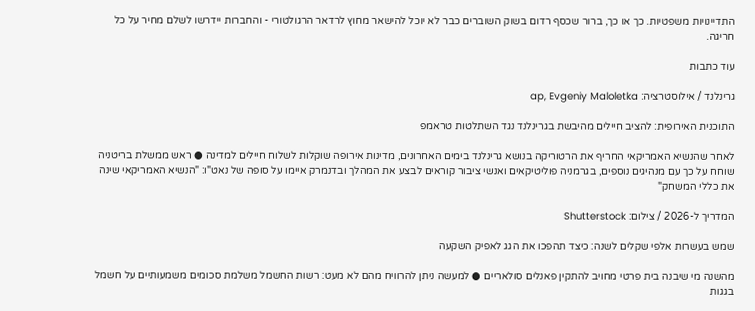התדיינויות משפטיות. כך או כך, ברור שכסף רדום בשוק השוברים כבר לא יוכל להישאר מחוץ לרדאר הרגולטורי - והחברות יידרשו לשלם מחיר על כל חריגה.

עוד כתבות

גרינלנד / אילוסטרציה: ap, Evgeniy Maloletka

התוכנית האירופית: להציב חיילים מהיבשת בגרינלנד נגד השתלטות טראמפ

לאחר שהנשיא האמריקאי החריף את הרטוריקה בנושא גרינלנד בימים האחרונים, מדינות אירופה שוקלות לשלוח חיילים למדינה ● ראש ממשלת בריטניה שוחח על כך עם מנהיגים נוספים, בגרמניה פוליטיקאים ואנשי ציבור קוראים לבצע את המהלך ובדנמרק איימו על סופה של נאט"ו: "הנשיא האמריקאי שינה את כללי המשחק"

המדריך ל-2026 / צילום: Shutterstock

שמש בעשרות אלפי שקלים לשנה: כיצד תהפכו את הגג לאפיק השקעה

מהשנה מי שיבנה בית פרטי מחויב להתקין פאנלים סולאריים ● למעשה ניתן להרוויח מהם לא מעט: רשות החשמל משלמת סכומים משמעותיים על חשמל בגגות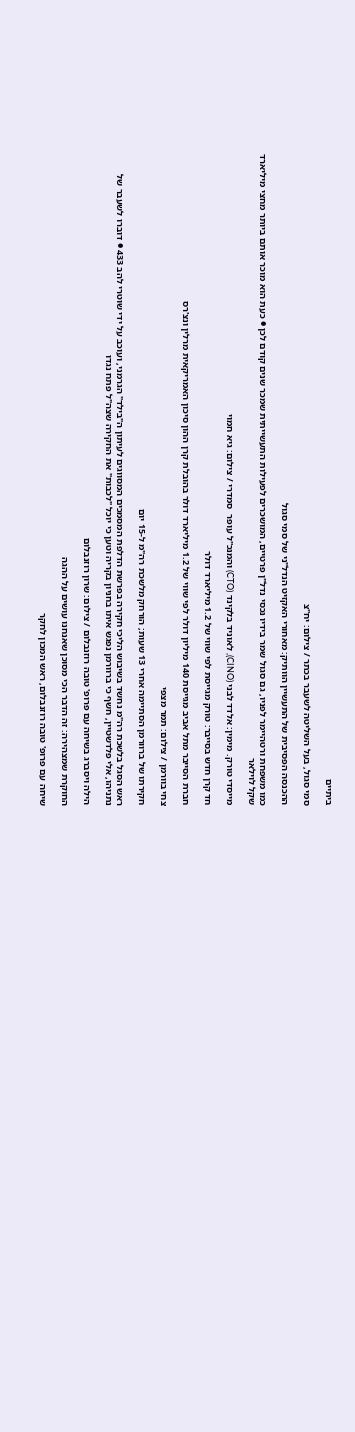ביתיים

סמי סגול, בעל השליטה לשעבר בכתר / צילום: יח''צ

ההכנסה הפסיבית של התעשיין הוותיק: מאחורי האקזיט הנדל"ני של סמי סגול

כמו משפחת ורטהיימר לפניו, גם סגול שמר בידיו נכסי נדל"ן פרטיים, המושכרים לפעילות התעשייתית שמכר שנים קודם לכן ● כעת הוא מוכר אותם ביותר מחצי מיליארד שקל לוילאר

מייסדי טורק. מימין: אלדד לבני (CINO), לאוניד בלקינד (CTO) והמנכ''ל עופר  סמדרי / צילום: גיא חמוי

חד קרן חדש בסייבר: טורק מגייסת לפי שווי של 1.2 מיליארד דולר

חברת הסייבר מתל אביב מגייסת 140 מיליון דולר לפי שווי של 1.2 מיליארד דולר בהובלת קרן ההון סיכון האמריקאית מרלין ונצ'רס

צחי בוורמן / צילום: תמר מצפי

חקירתו של ברוורמן הסתיימה אחרי 13 שעות; הורחק מלשכת רה"מ ל-15 יום

ראש הסגל בלשכת רה"מ נחשד בשיבוש הליכי חקירה בפרשת הדלפת המסמכים המסווגים לעיתון ה"בילד" הגרמני, ועוכב על ידי שוטרי להב 433 ● דוברו לשעבר של נתניהו, אלי פלדשטיין, חשף כי ברוורמן נפגש איתו בחניון בקריה וטען כי יוכל "לכבות" את החקירה שצה"ל פתח נגדו

הילה ויסברג בשיחה עם פרופ' טובה רוזנבלום / צילום: שרון רוזנבלום

החוקרת שמצהירה: זה הדבר הכי מסוכן שאנחנו עושים על ההגה

שיחה עם פרופ' טובה רוזנבלום, ראש המכון לחקר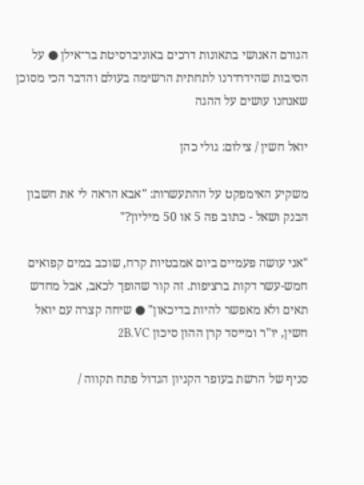הגורם האנושי בתאונות דרכים באוניברסיטת בר־אילן ● על הסיבות שהידרדרנו לתחתית הרשימה בעולם והדבר הכי מסוכן שאנחנו עושים על ההגה

יואל חשין / צילום: גולי כהן

משקיע האימפקט על ההתעשרות: "אבא הראה לי את חשבון הבנק ושאל - כתוב פה 5 או 50 מיליון?"

"אני עושה פעמיים ביום אמבטיות קרח, שוכב במים קפואים חמש-עשר דקות ברציפות. זה קור שהופך לכאב, אבל מחדש תאים ולא מאפשר להיות בדיכאון" ● שיחה קצרה עם יואל חשין, יו"ר ומייסד קרן ההון סיכון 2B.VC

סניף של הרשת בעופר הקניון הגדול פתח תקווה /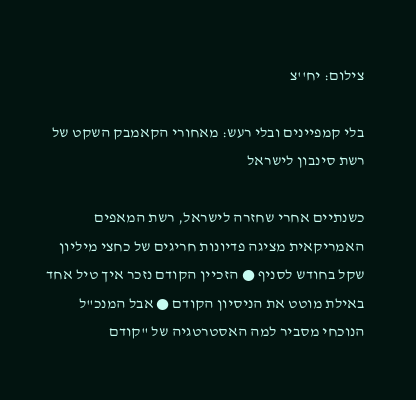צילום: יח''צ

בלי קמפיינים ובלי רעש: מאחורי הקאמבק השקט של רשת סינבון לישראל

כשנתיים אחרי שחזרה לישראל, רשת המאפים האמריקאית מציגה פדיונות חריגים של כחצי מיליון שקל בחודש לסניף ● הזכיין הקודם נזכר איך טיל אחד באילת מוטט את הניסיון הקודם ● אבל המנכ"ל הנוכחי מסביר למה האסטרטגיה של "קודם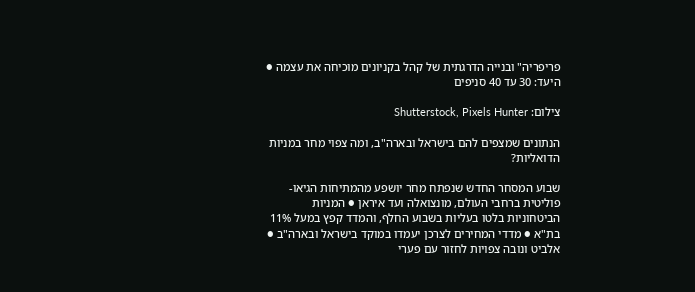פריפריה" ובנייה הדרגתית של קהל בקניונים מוכיחה את עצמה ● היעד: 30 עד 40 סניפים

צילום: Shutterstock, Pixels Hunter

הנתונים שמצפים להם בישראל ובארה"ב, ומה צפוי מחר במניות הדואליות?

שבוע המסחר החדש שנפתח מחר יושפע מהמתיחות הגיאו-פוליטית ברחבי העולם, מונצואלה ועד איראן ● המניות הביטחוניות בלטו בעליות בשבוע החלף, והמדד קפץ במעל 11% בת"א ● מדדי המחירים לצרכן יעמדו במוקד בישראל ובארה"ב ● אלביט ונובה צפויות לחזור עם פערי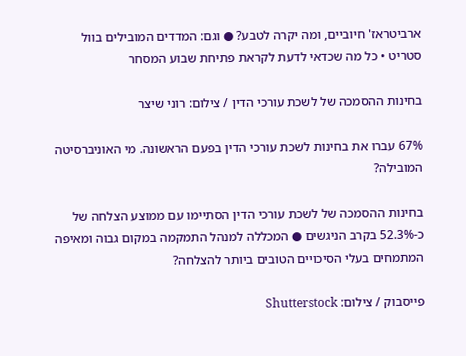ארביטראז' חיוביים, ומה יקרה לטבע? ● וגם: המדדים המובילים בוול סטריט • כל מה שכדאי לדעת לקראת פתיחת שבוע המסחר

בחינות ההסמכה של לשכת עורכי הדין / צילום: רוני שיצר

67% עברו את בחינות לשכת עורכי הדין בפעם הראשונה. מי האוניברסיטה המובילה?

בחינות ההסמכה של לשכת עורכי הדין הסתיימו עם ממוצע הצלחה של כ-52.3% בקרב הניגשים ● המכללה למנהל התמקמה במקום גבוה ומאיפה המתמחים בעלי הסיכויים הטובים ביותר להצלחה?

פייסבוק / צילום: Shutterstock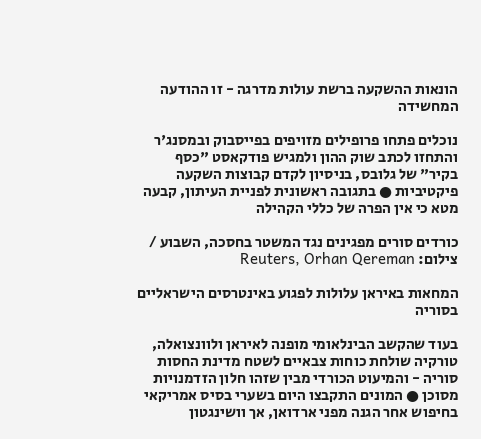הונאות ההשקעה ברשת עולות מדרגה - זו ההודעה המחשידה

נוכלים פתחו פרופילים מזויפים בפייסבוק ובמסנג'ר והתחזו לכתב שוק ההון ולמגיש פודקאסט "כסף בקיר" של גלובס, בניסיון לקדם קבוצות השקעה פיקטיביות ● בתגובה ראשונית לפניית העיתון, קבעה מטא כי אין הפרה של כללי הקהילה

כורדים סורים מפגינים נגד המשטר בחסכה, השבוע / צילום: Reuters, Orhan Qereman

המחאות באיראן עלולות לפגוע באינטרסים הישראליים בסוריה

בעוד שהקשב הבינלאומי מופנה לאיראן ולוונצואלה, טורקיה שולחת כוחות צבאיים לשטח מדינת החסות סוריה - והמיעוט הכורדי מבין שזהו חלון הזדמנויות מסוכן ● המונים התקבצו היום בשערי בסיס אמריקאי בחיפוש אחר הגנה מפני ארדואן, אך וושינגטון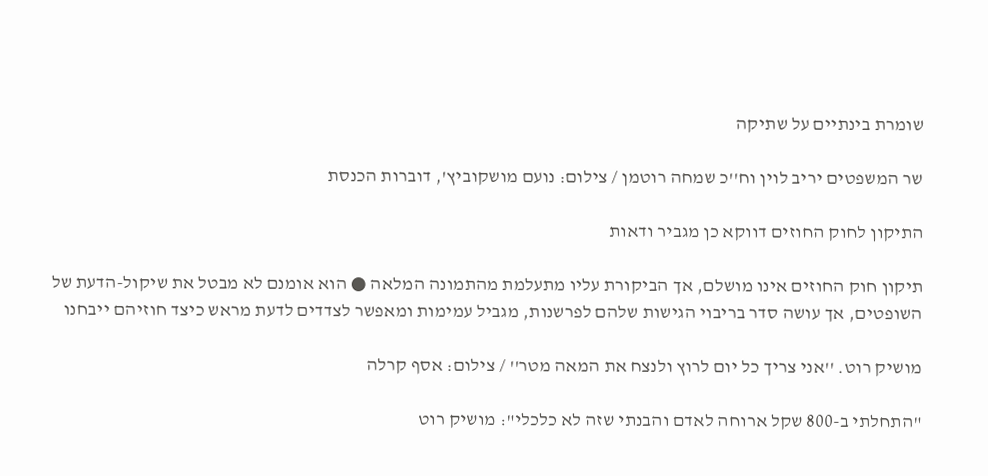שומרת בינתיים על שתיקה

שר המשפטים יריב לוין וח''כ שמחה רוטמן / צילום: נועם מושקוביץ', דוברות הכנסת

התיקון לחוק החוזים דווקא כן מגביר ודאות

תיקון חוק החוזים אינו מושלם, אך הביקורת עליו מתעלמת מהתמונה המלאה ● הוא אומנם לא מבטל את שיקול-הדעת של השופטים, אך עושה סדר בריבוי הגישות שלהם לפרשנות, מגביל עמימות ומאפשר לצדדים לדעת מראש כיצד חוזיהם ייבחנו

מושיק רוט. ''אני צריך כל יום לרוץ ולנצח את המאה מטר'' / צילום: אסף קרלה

"התחלתי ב-800 שקל ארוחה לאדם והבנתי שזה לא כלכלי": מושיק רוט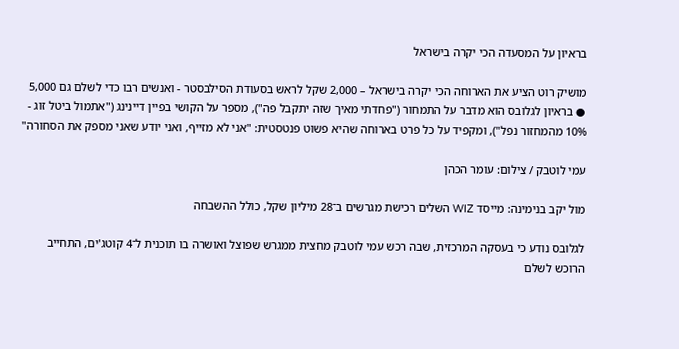בראיון על המסעדה הכי יקרה בישראל

מושיק רוט הציע את הארוחה הכי יקרה בישראל – 2,000 שקל לראש בסעודת הסילבסטר - ואנשים רבו כדי לשלם גם 5,000 ● בראיון לגלובס הוא מדבר על התמחור ("פחדתי מאיך שזה יתקבל פה"), מספר על הקושי בפיין דיינינג ("אתמול ביטל זוג - 10% מהמחזור נפל"), ומקפיד על כל פרט בארוחה שהיא פשוט פנטסטית: "אני לא מזייף, ואני יודע שאני מספק את הסחורה"

עמי לוטבק / צילום: עומר הכהן

מול יקב בנימינה: מייסד WIZ השלים רכישת מגרשים ב־28 מיליון שקל, כולל ההשבחה

לגלובס נודע כי בעסקה המרכזית, שבה רכש עמי לוטבק מחצית ממגרש שפוצל ואושרה בו תוכנית ל־4 קוטג'ים, התחייב הרוכש לשלם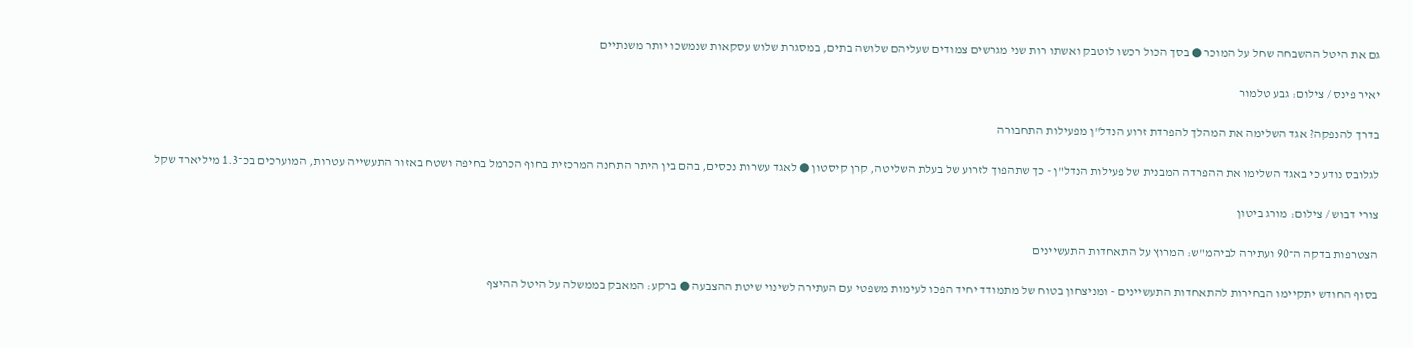גם את היטל ההשבחה שחל על המוכר ● בסך הכול רכשו לוטבק ואשתו רות שני מגרשים צמודים שעליהם שלושה בתים, במסגרת שלוש עסקאות שנמשכו יותר משנתיים

יאיר פינס / צילום: גבע טלמור

בדרך להנפקה? אגד השלימה את המהלך להפרדת זרוע הנדל"ן מפעילות התחבורה

לגלובס נודע כי באגד השלימו את ההפרדה המבנית של פעילות הנדל"ן - כך שתהפוך לזרוע של בעלת השליטה, קרן קיסטון ● לאגד עשרות נכסים, בהם בין היתר התחנה המרכזית בחוף הכרמל בחיפה ושטח באזור התעשייה עטרות, המוערכים בכ־1.3 מיליארד שקל

צורי דבוש / צילום: מורג ביטון

הצטרפות בדקה ה־90 ועתירה לביהמ"ש: המרוץ על התאחדות התעשיינים

בסוף החודש יתקיימו הבחירות להתאחדות התעשיינים - ומניצחון בטוח של מתמודד יחיד הפכו לעימות משפטי עם העתירה לשינוי שיטת ההצבעה ● ברקע: המאבק בממשלה על היטל ההיצף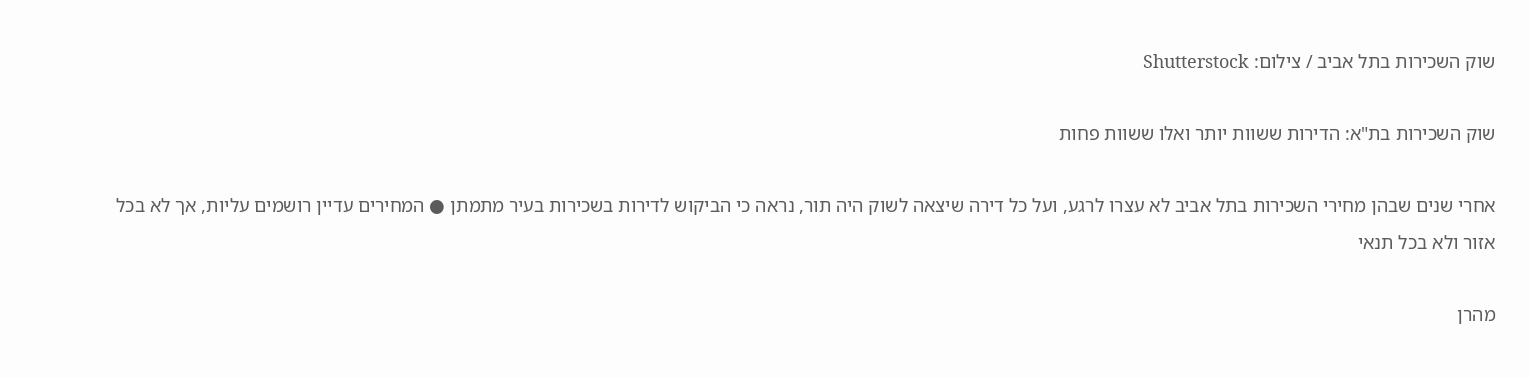שוק השכירות בתל אביב / צילום: Shutterstock

שוק השכירות בת"א: הדירות ששוות יותר ואלו ששוות פחות

אחרי שנים שבהן מחירי השכירות בתל אביב לא עצרו לרגע, ועל כל דירה שיצאה לשוק היה תור, נראה כי הביקוש לדירות בשכירות בעיר מתמתן ● המחירים עדיין רושמים עליות, אך לא בכל אזור ולא בכל תנאי

מהרן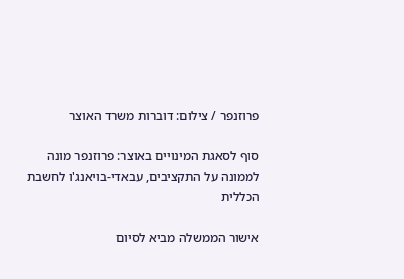פרוזנפר / צילום: דוברות משרד האוצר

סוף לסאגת המינויים באוצר: פרוזנפר מונה לממונה על התקציבים, עבאדי-בויאנג'ו לחשבת הכללית

אישור הממשלה מביא לסיום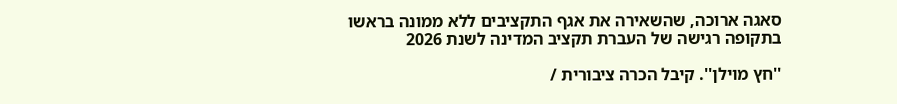סאגה ארוכה, שהשאירה את אגף התקציבים ללא ממונה בראשו בתקופה רגישה של העברת תקציב המדינה לשנת 2026

''חץ מוילן''. קיבל הכרה ציבורית /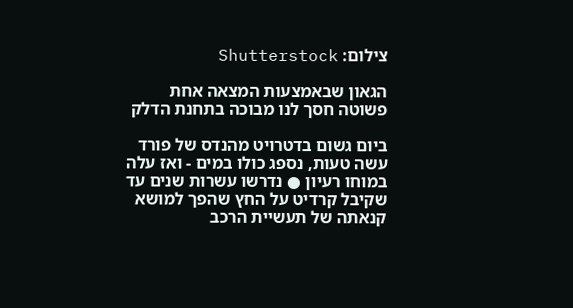צילום: Shutterstock

הגאון שבאמצעות המצאה אחת פשוטה חסך לנו מבוכה בתחנת הדלק

ביום גשום בדטרויט מהנדס של פורד עשה טעות, נספג כולו במים - ואז עלה במוחו רעיון ● נדרשו עשרות שנים עד שקיבל קרדיט על החץ שהפך למושא קנאתה של תעשיית הרכב